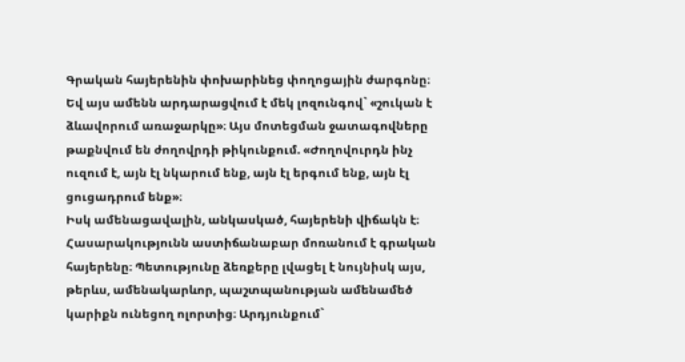Գրական հայերենին փոխարինեց փողոցային ժարգոնը։ Եվ այս ամենն արդարացվում է մեկ լոզունգով` «շուկան է ձևավորում առաջարկը»։ Այս մոտեցման ջատագովները թաքնվում են ժողովրդի թիկունքում. «Ժողովուրդն ինչ ուզում է, այն էլ նկարում ենք, այն էլ երգում ենք, այն էլ ցուցադրում ենք»։
Իսկ ամենացավալին, անկասկած, հայերենի վիճակն է։ Հասարակությունն աստիճանաբար մոռանում է գրական հայերենը։ Պետությունը ձեռքերը լվացել է նույնիսկ այս, թերևս, ամենակարևոր, պաշտպանության ամենամեծ կարիքն ունեցող ոլորտից։ Արդյունքում`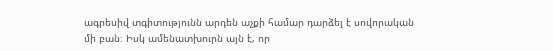ագրեսիվ տգիտությունն արդեն աչքի համար դարձել է սովորական մի բան։ Իսկ ամենատխուրն այն է, որ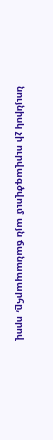նույնիսկ չի ուրվագծվում այն ճանապարհը, որով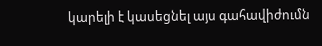կարելի է կասեցնել այս գահավիժումն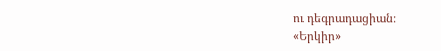ու դեգրադացիան։
«Երկիր»